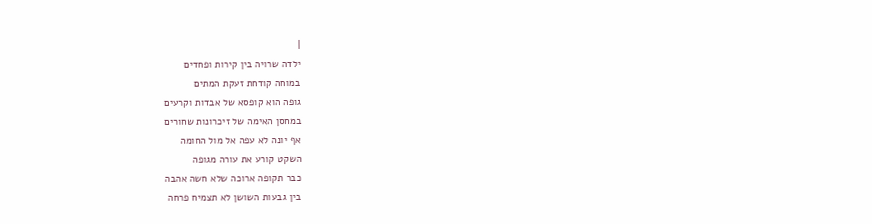|
ילדה שרויה בין קירות ופחדים
במוחה קודחת זעקת המתים
גופה הוא קופסא של אבדות וקרעים
במחסן האימה של זיכרונות שחורים
אף יונה לא עפה אל מול החומה
השקט קורע את עורה מגופה
כבר תקופה ארוכה שלא חשה אהבה
בין גבעות השושן לא תצמיח פרחה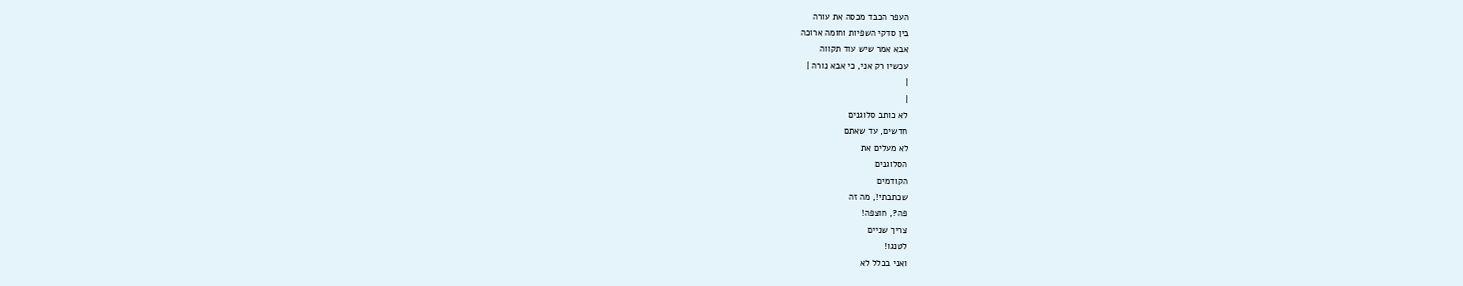העפר הכבד מכסה את עורה
בין סדקי השפיות וחומה ארוכה
אבא אמר שיש עוד תקווה
עכשיו רק אני, כי אבא נורה |
|
|
לא כותב סלוגנים
חדשים, עד שאתם
לא מעלים את
הסלוגנים
הקודמים
שכתבתי!, מה זה
פה?, חוצפה!
צריך שניים
לטנגו!
ואני בכלל לא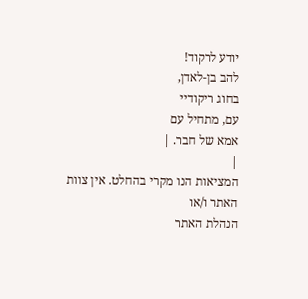יודע לרקוד!
להב בן-לאדן,
בחוג ריקודיי
עם, מתחיל עם
אמא של חבר. |
|
המציאות הנו מקרי בהחלט. אין צוות האתר ו/או
הנהלת האתר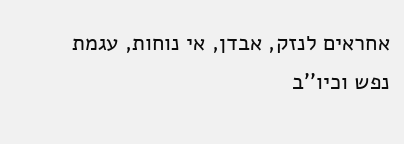אחראים לנזק, אבדן, אי נוחות, עגמת
נפש וכיו''ב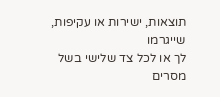תוצאות, ישירות או עקיפות, שייגרמו
לך או לכל צד שלישי בשל מסרים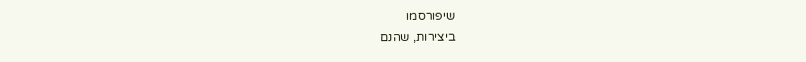שיפורסמו
ביצירות, שהנם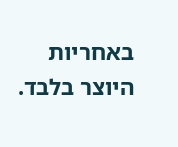באחריות היוצר בלבד.